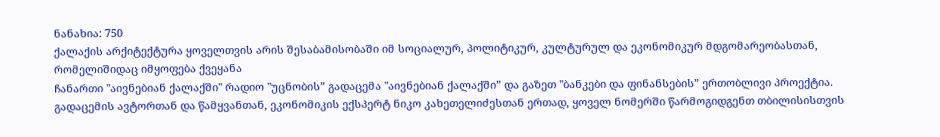ნანახია: 750
ქალაქის არქიტექტურა ყოველთვის არის შესაბამისობაში იმ სოციალურ, პოლიტიკურ, კულტურულ და ეკონომიკურ მდგომარეობასთან, რომელიშიდაც იმყოფება ქვეყანა
ჩანართი "აივნებიან ქალაქში" რადიო "უცნობის” გადაცემა "აივნებიან ქალაქში” და გაზეთ "ბანკები და ფინანსების” ერთობლივი პროექტია. გადაცემის ავტორთან და წამყვანთან, ეკონომიკის ექსპერტ ნიკო კახეთელიძესთან ერთად, ყოველ ნომერში წარმოგიდგენთ თბილისისთვის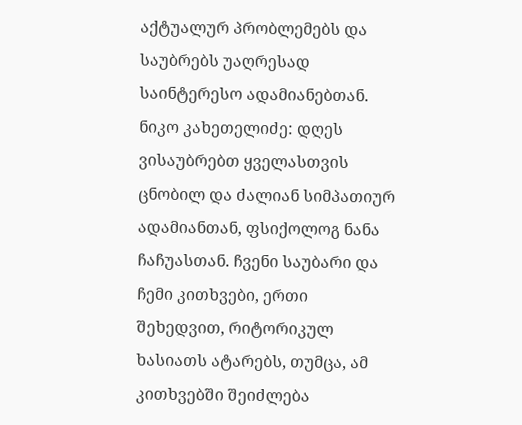აქტუალურ პრობლემებს და საუბრებს უაღრესად საინტერესო ადამიანებთან.
ნიკო კახეთელიძე: დღეს ვისაუბრებთ ყველასთვის ცნობილ და ძალიან სიმპათიურ ადამიანთან, ფსიქოლოგ ნანა ჩაჩუასთან. ჩვენი საუბარი და ჩემი კითხვები, ერთი შეხედვით, რიტორიკულ ხასიათს ატარებს, თუმცა, ამ კითხვებში შეიძლება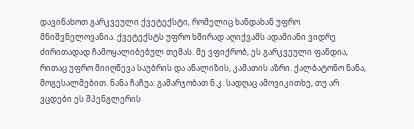დავინახოთ გარკვეული ქვეტექსტი, რომელიც ხანდახან უფრო მნიშვნელოვანია. ქვეტექსტს უფრო ხშირად აღიქვამს ადამიანი ვიდრე ძირითადად ჩამოყალიბებულ თემას. მე ვფიქრობ, ეს გარკვეული ფანდია, რითაც უფრო მიიღწევა საუბრის და ანალიზის, კამათის აზრი. ქალბატონო ნანა, მოგესალმებით. ნანა ჩაჩუა: გამარჯობათ ნ.კ. სადღაც ამოვიკითხე, თუ არ ვცდები ეს შპენგლერის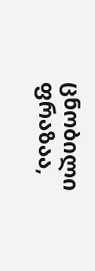ცნობილი ფრაზაა,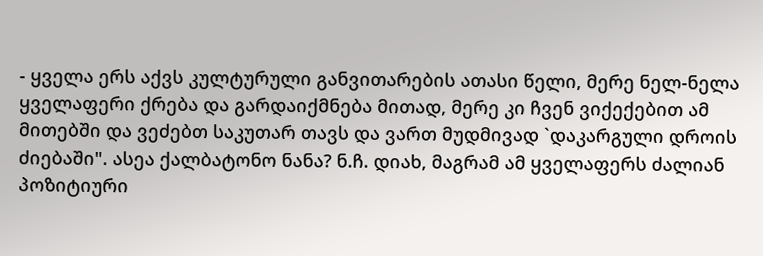- ყველა ერს აქვს კულტურული განვითარების ათასი წელი, მერე ნელ-ნელა ყველაფერი ქრება და გარდაიქმნება მითად, მერე კი ჩვენ ვიქექებით ამ მითებში და ვეძებთ საკუთარ თავს და ვართ მუდმივად `დაკარგული დროის ძიებაში". ასეა ქალბატონო ნანა? ნ.ჩ. დიახ, მაგრამ ამ ყველაფერს ძალიან პოზიტიური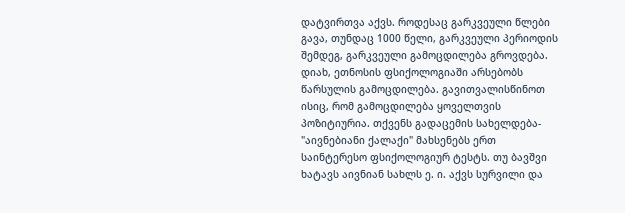დატვირთვა აქვს. როდესაც გარკვეული წლები გავა, თუნდაც 1000 წელი, გარკვეული პერიოდის შემდეგ, გარკვეული გამოცდილება გროვდება. დიახ, ეთნოსის ფსიქოლოგიაში არსებობს წარსულის გამოცდილება. გავითვალისწინოთ ისიც, რომ გამოცდილება ყოველთვის პოზიტიურია. თქვენს გადაცემის სახელდება- "აივნებიანი ქალაქი" მახსენებს ერთ საინტერესო ფსიქოლოგიურ ტესტს. თუ ბავშვი ხატავს აივნიან სახლს ე. ი. აქვს სურვილი და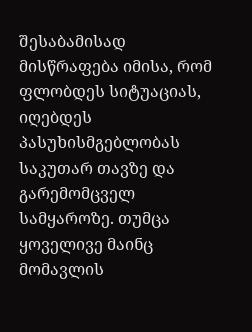შესაბამისად მისწრაფება იმისა, რომ ფლობდეს სიტუაციას, იღებდეს პასუხისმგებლობას საკუთარ თავზე და გარემომცველ სამყაროზე. თუმცა ყოველივე მაინც მომავლის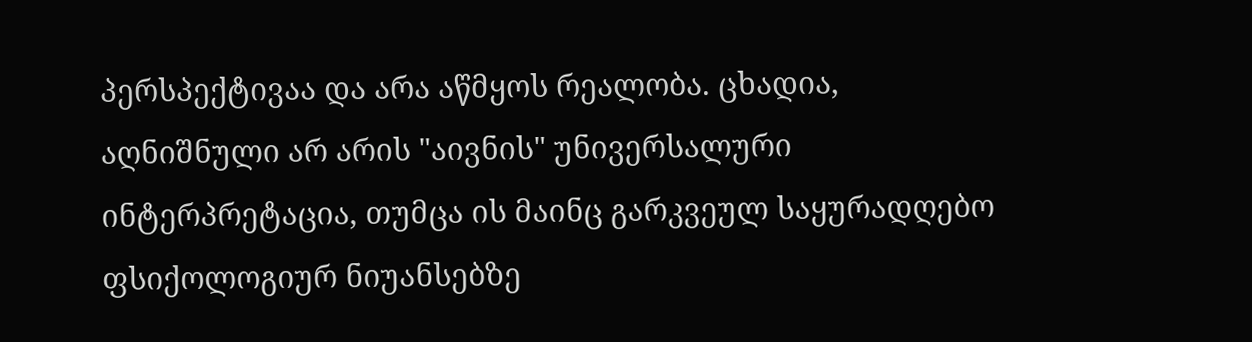პერსპექტივაა და არა აწმყოს რეალობა. ცხადია, აღნიშნული არ არის "აივნის" უნივერსალური ინტერპრეტაცია, თუმცა ის მაინც გარკვეულ საყურადღებო ფსიქოლოგიურ ნიუანსებზე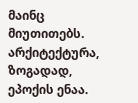მაინც მიუთითებს. არქიტექტურა, ზოგადად, ეპოქის ენაა.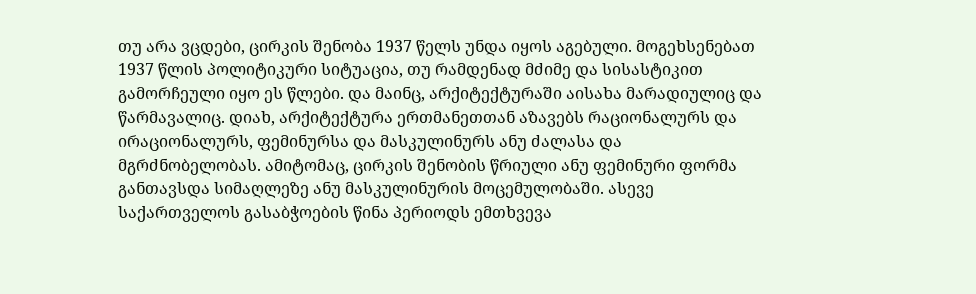თუ არა ვცდები, ცირკის შენობა 1937 წელს უნდა იყოს აგებული. მოგეხსენებათ 1937 წლის პოლიტიკური სიტუაცია, თუ რამდენად მძიმე და სისასტიკით გამორჩეული იყო ეს წლები. და მაინც, არქიტექტურაში აისახა მარადიულიც და წარმავალიც. დიახ, არქიტექტურა ერთმანეთთან აზავებს რაციონალურს და ირაციონალურს, ფემინურსა და მასკულინურს ანუ ძალასა და მგრძნობელობას. ამიტომაც, ცირკის შენობის წრიული ანუ ფემინური ფორმა განთავსდა სიმაღლეზე ანუ მასკულინურის მოცემულობაში. ასევე საქართველოს გასაბჭოების წინა პერიოდს ემთხვევა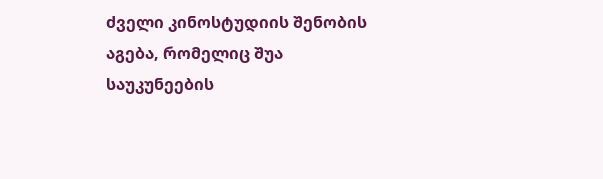ძველი კინოსტუდიის შენობის აგება, რომელიც შუა საუკუნეების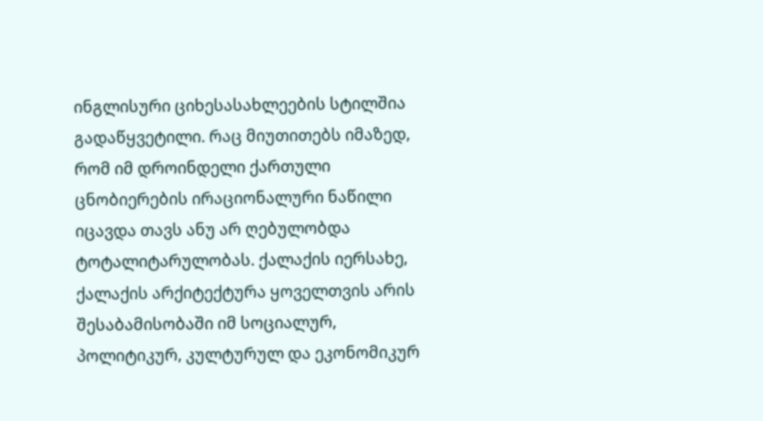ინგლისური ციხესასახლეების სტილშია გადაწყვეტილი. რაც მიუთითებს იმაზედ, რომ იმ დროინდელი ქართული ცნობიერების ირაციონალური ნაწილი იცავდა თავს ანუ არ ღებულობდა ტოტალიტარულობას. ქალაქის იერსახე, ქალაქის არქიტექტურა ყოველთვის არის შესაბამისობაში იმ სოციალურ, პოლიტიკურ, კულტურულ და ეკონომიკურ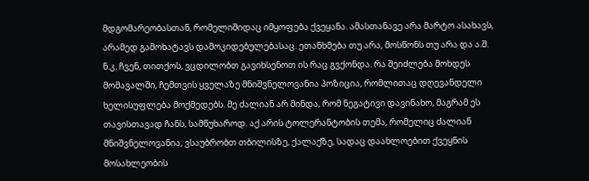მდგომარეობასთან, რომელიშიდაც იმყოფება ქვეყანა. ამასთანავე არა მარტო ასახავს, არამედ გამოხატავს დამოკიდებულებასაც. ეთანხმება თუ არა, მოსწონს თუ არა და ა.შ. ნ.კ. ჩვენ, თითქოს, ვცდილობთ გავიხსენოთ ის რაც გვქონდა. რა შეიძლება მოხდეს მომავალში, ჩემთვის ყველაზე მნიშვნელოვანია პოზიცია, რომლითაც დღევანდელი ხელისუფლება მოქმედებს. მე ძალიან არ მინდა, რომ ნეგატივი დავინახო, მაგრამ ეს თავისთავად ჩანს, სამწუხაროდ. აქ არის ტოლერანტობის თემა, რომელიც ძალიან მნიშვნელოვანია, ვსაუბრობთ თბილისზე, ქალაქზე, სადაც დაახლოებით ქვეყნის მოსახლეობის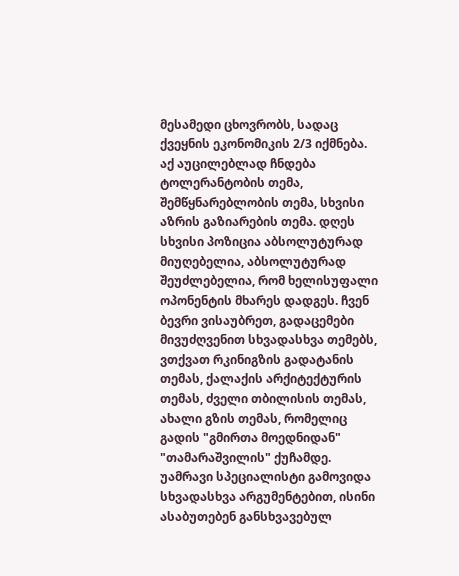მესამედი ცხოვრობს, სადაც ქვეყნის ეკონომიკის 2/3 იქმნება. აქ აუცილებლად ჩნდება ტოლერანტობის თემა, შემწყნარებლობის თემა, სხვისი აზრის გაზიარების თემა. დღეს სხვისი პოზიცია აბსოლუტურად მიუღებელია, აბსოლუტურად შეუძლებელია, რომ ხელისუფალი ოპონენტის მხარეს დადგეს. ჩვენ ბევრი ვისაუბრეთ, გადაცემები მივუძღვენით სხვადასხვა თემებს, ვთქვათ რკინიგზის გადატანის თემას, ქალაქის არქიტექტურის თემას, ძველი თბილისის თემას, ახალი გზის თემას, რომელიც გადის "გმირთა მოედნიდან" "თამარაშვილის" ქუჩამდე. უამრავი სპეციალისტი გამოვიდა სხვადასხვა არგუმენტებით, ისინი ასაბუთებენ განსხვავებულ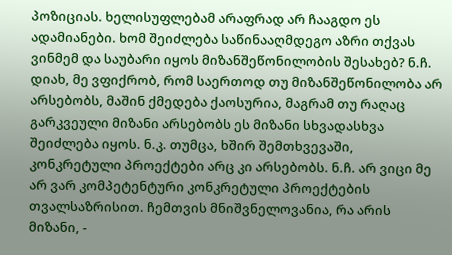პოზიციას. ხელისუფლებამ არაფრად არ ჩააგდო ეს ადამიანები. ხომ შეიძლება საწინააღმდეგო აზრი თქვას ვინმემ და საუბარი იყოს მიზანშეწონილობის შესახებ? ნ.ჩ. დიახ, მე ვფიქრობ, რომ საერთოდ თუ მიზანშეწონილობა არ არსებობს, მაშინ ქმედება ქაოსურია, მაგრამ თუ რაღაც გარკვეული მიზანი არსებობს ეს მიზანი სხვადასხვა შეიძლება იყოს. ნ.კ. თუმცა, ხშირ შემთხვევაში, კონკრეტული პროექტები არც კი არსებობს. ნ.ჩ. არ ვიცი მე არ ვარ კომპეტენტური კონკრეტული პროექტების თვალსაზრისით. ჩემთვის მნიშვნელოვანია, რა არის მიზანი, -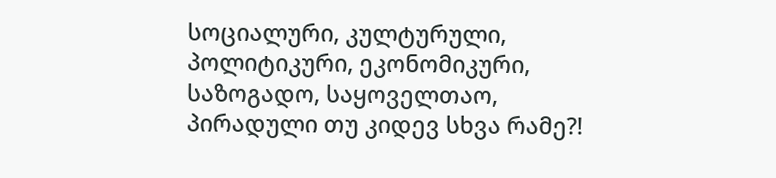სოციალური, კულტურული, პოლიტიკური, ეკონომიკური, საზოგადო, საყოველთაო, პირადული თუ კიდევ სხვა რამე?!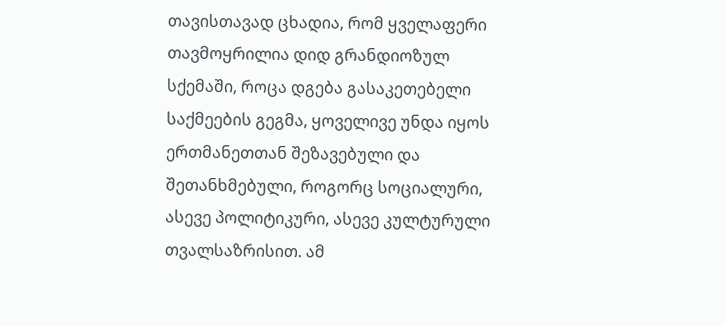თავისთავად ცხადია, რომ ყველაფერი თავმოყრილია დიდ გრანდიოზულ სქემაში, როცა დგება გასაკეთებელი საქმეების გეგმა, ყოველივე უნდა იყოს ერთმანეთთან შეზავებული და შეთანხმებული, როგორც სოციალური, ასევე პოლიტიკური, ასევე კულტურული თვალსაზრისით. ამ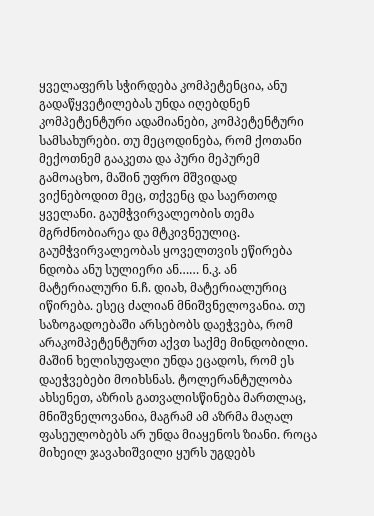ყველაფერს სჭირდება კომპეტენცია, ანუ გადაწყვეტილებას უნდა იღებდნენ კომპეტენტური ადამიანები, კომპეტენტური სამსახურები. თუ მეცოდინება, რომ ქოთანი მექოთნემ გააკეთა და პური მეპურემ გამოაცხო, მაშინ უფრო მშვიდად ვიქნებოდით მეც, თქვენც და საერთოდ ყველანი. გაუმჭვირვალეობის თემა მგრძნობიარეა და მტკივნეულიც. გაუმჭვირვალეობას ყოველთვის ეწირება ნდობა ანუ სულიერი ან…… ნ.კ. ან მატერიალური ნ.ჩ. დიახ, მატერიალურიც იწირება. ესეც ძალიან მნიშვნელოვანია. თუ საზოგადოებაში არსებობს დაეჭვება, რომ არაკომპეტენტურთ აქვთ საქმე მინდობილი. მაშინ ხელისუფალი უნდა ეცადოს, რომ ეს დაეჭვებები მოიხსნას. ტოლერანტულობა ახსენეთ, აზრის გათვალისწინება მართლაც, მნიშვნელოვანია, მაგრამ ამ აზრმა მაღალ ფასეულობებს არ უნდა მიაყენოს ზიანი. როცა მიხეილ ჯავახიშვილი ყურს უგდებს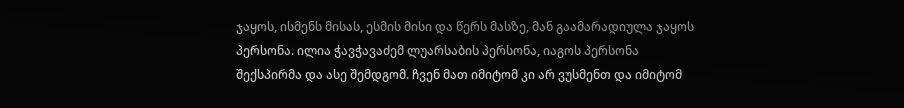ჯაყოს, ისმენს მისას, ესმის მისი და წერს მასზე, მან გაამარადიულა ჯაყოს პერსონა. ილია ჭავჭავაძემ ლუარსაბის პერსონა, იაგოს პერსონა შექსპირმა და ასე შემდგომ. ჩვენ მათ იმიტომ კი არ ვუსმენთ და იმიტომ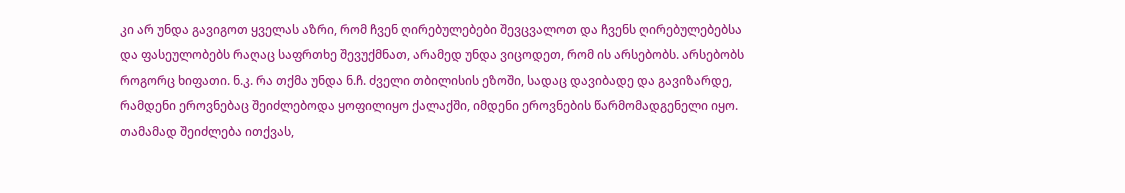კი არ უნდა გავიგოთ ყველას აზრი, რომ ჩვენ ღირებულებები შევცვალოთ და ჩვენს ღირებულებებსა და ფასეულობებს რაღაც საფრთხე შევუქმნათ, არამედ უნდა ვიცოდეთ, რომ ის არსებობს. არსებობს როგორც ხიფათი. ნ.კ. რა თქმა უნდა ნ.ჩ. ძველი თბილისის ეზოში, სადაც დავიბადე და გავიზარდე, რამდენი ეროვნებაც შეიძლებოდა ყოფილიყო ქალაქში, იმდენი ეროვნების წარმომადგენელი იყო. თამამად შეიძლება ითქვას,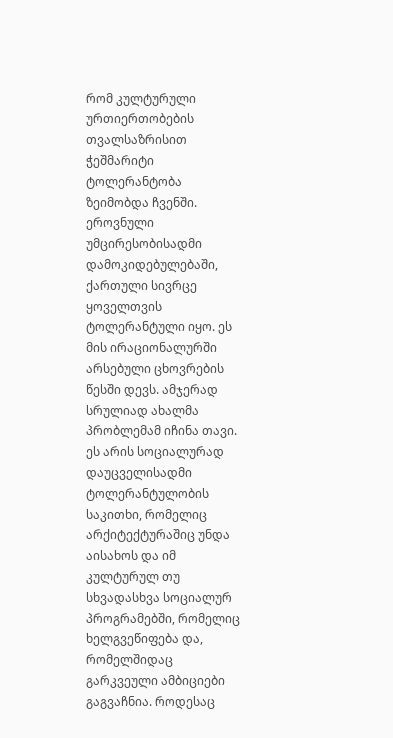რომ კულტურული ურთიერთობების თვალსაზრისით ჭეშმარიტი ტოლერანტობა ზეიმობდა ჩვენში. ეროვნული უმცირესობისადმი დამოკიდებულებაში, ქართული სივრცე ყოველთვის ტოლერანტული იყო. ეს მის ირაციონალურში არსებული ცხოვრების წესში დევს. ამჯერად სრულიად ახალმა პრობლემამ იჩინა თავი. ეს არის სოციალურად დაუცველისადმი ტოლერანტულობის საკითხი, რომელიც არქიტექტურაშიც უნდა აისახოს და იმ კულტურულ თუ სხვადასხვა სოციალურ პროგრამებში, რომელიც ხელგვეწიფება და, რომელშიდაც გარკვეული ამბიციები გაგვაჩნია. როდესაც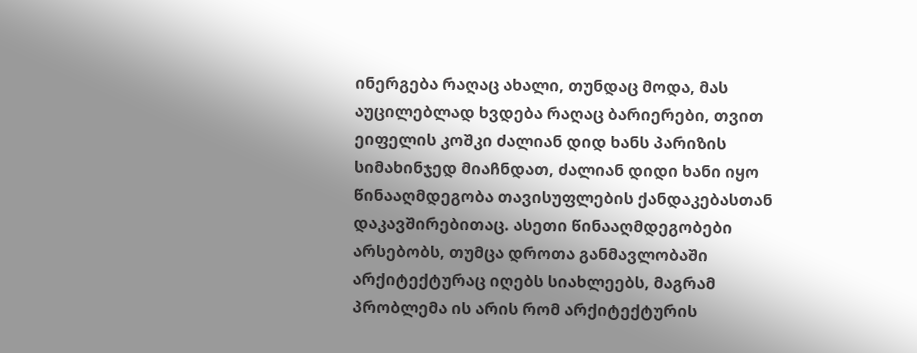ინერგება რაღაც ახალი, თუნდაც მოდა, მას აუცილებლად ხვდება რაღაც ბარიერები, თვით ეიფელის კოშკი ძალიან დიდ ხანს პარიზის სიმახინჯედ მიაჩნდათ, ძალიან დიდი ხანი იყო წინააღმდეგობა თავისუფლების ქანდაკებასთან დაკავშირებითაც. ასეთი წინააღმდეგობები არსებობს, თუმცა დროთა განმავლობაში არქიტექტურაც იღებს სიახლეებს, მაგრამ პრობლემა ის არის რომ არქიტექტურის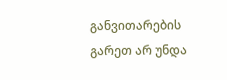განვითარების გარეთ არ უნდა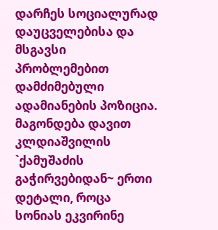დარჩეს სოციალურად დაუცველებისა და მსგავსი პრობლემებით დამძიმებული ადამიანების პოზიცია. მაგონდება დავით კლდიაშვილის `ქამუშაძის გაჭირვებიდან~ ერთი დეტალი, როცა სონიას ეკვირინე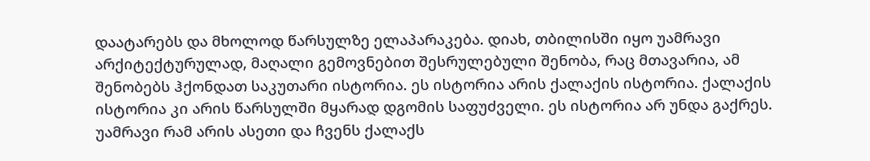დაატარებს და მხოლოდ წარსულზე ელაპარაკება. დიახ, თბილისში იყო უამრავი არქიტექტურულად, მაღალი გემოვნებით შესრულებული შენობა, რაც მთავარია, ამ შენობებს ჰქონდათ საკუთარი ისტორია. ეს ისტორია არის ქალაქის ისტორია. ქალაქის ისტორია კი არის წარსულში მყარად დგომის საფუძველი. ეს ისტორია არ უნდა გაქრეს. უამრავი რამ არის ასეთი და ჩვენს ქალაქს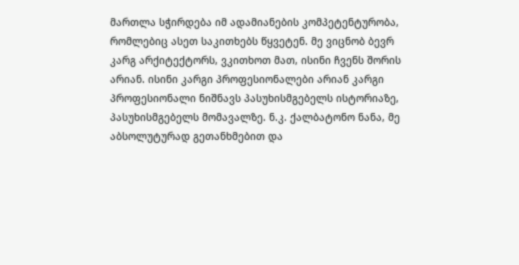მართლა სჭირდება იმ ადამიანების კომპეტენტურობა, რომლებიც ასეთ საკითხებს წყვეტენ. მე ვიცნობ ბევრ კარგ არქიტექტორს, ვკითხოთ მათ, ისინი ჩვენს შორის არიან. ისინი კარგი პროფესიონალები არიან კარგი პროფესიონალი ნიშნავს პასუხისმგებელს ისტორიაზე, პასუხისმგებელს მომავალზე. ნ.კ. ქალბატონო ნანა, მე აბსოლუტურად გეთანხმებით და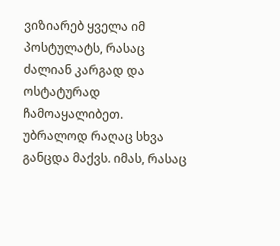ვიზიარებ ყველა იმ პოსტულატს, რასაც ძალიან კარგად და ოსტატურად ჩამოაყალიბეთ. უბრალოდ რაღაც სხვა განცდა მაქვს. იმას, რასაც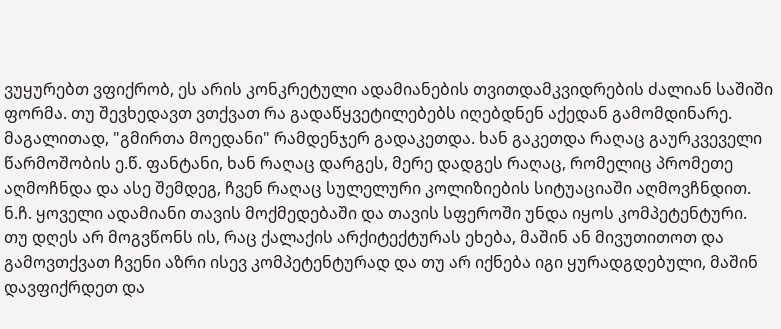ვუყურებთ ვფიქრობ, ეს არის კონკრეტული ადამიანების თვითდამკვიდრების ძალიან საშიში ფორმა. თუ შევხედავთ ვთქვათ რა გადაწყვეტილებებს იღებდნენ აქედან გამომდინარე. მაგალითად, "გმირთა მოედანი" რამდენჯერ გადაკეთდა. ხან გაკეთდა რაღაც გაურკვეველი წარმოშობის ე.წ. ფანტანი, ხან რაღაც დარგეს, მერე დადგეს რაღაც, რომელიც პრომეთე აღმოჩნდა და ასე შემდეგ, ჩვენ რაღაც სულელური კოლიზიების სიტუაციაში აღმოვჩნდით. ნ.ჩ. ყოველი ადამიანი თავის მოქმედებაში და თავის სფეროში უნდა იყოს კომპეტენტური. თუ დღეს არ მოგვწონს ის, რაც ქალაქის არქიტექტურას ეხება, მაშინ ან მივუთითოთ და გამოვთქვათ ჩვენი აზრი ისევ კომპეტენტურად და თუ არ იქნება იგი ყურადგდებული, მაშინ დავფიქრდეთ და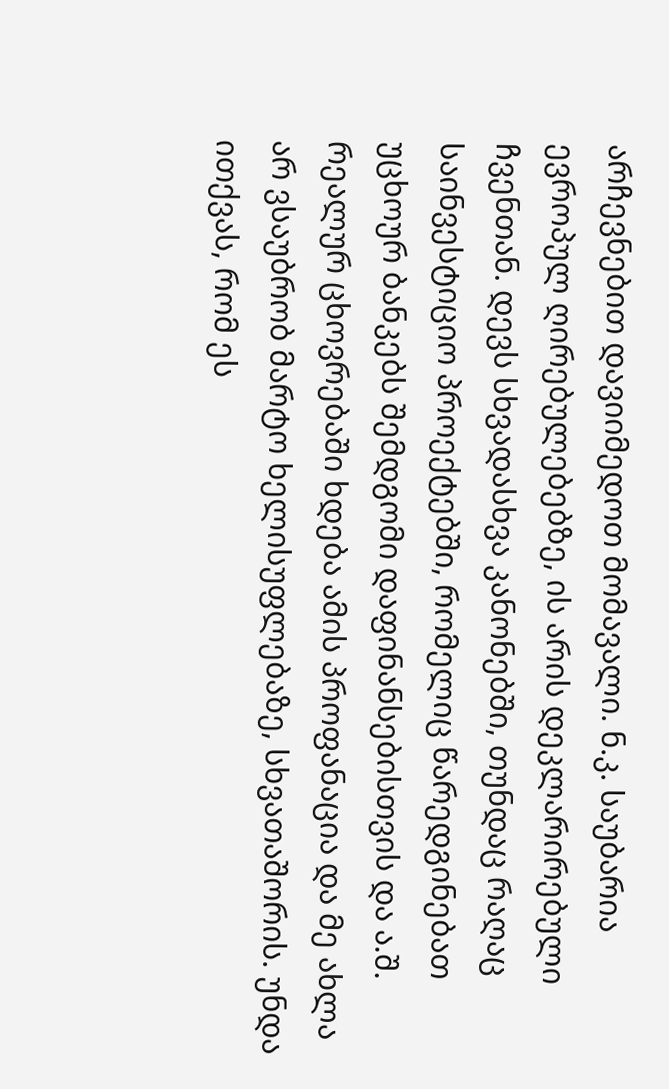არჩევნებით დავიიმედოთ მომავალი. ნ.კ. საუბარია ევროპულ ღირებულებებზე, ის არის დეკლარირებული ჩვენთან. დევს სხვადასხვა კანონებში, თუნდაც რაღაც საინვესტიციო პროექტებში, რომელიც წარედგინებათ უცხოურ ბანკებს შემდგომი დაფინანსებისთვის და ა.შ. რეალურ ცხოვრებაში ხდება ამის პროფანაცია და მე ახლა არ ვსაუბრობ მარტო ხელისუფლებაზე, სხვათაშორის. უნდა ითქვას, რომ ეს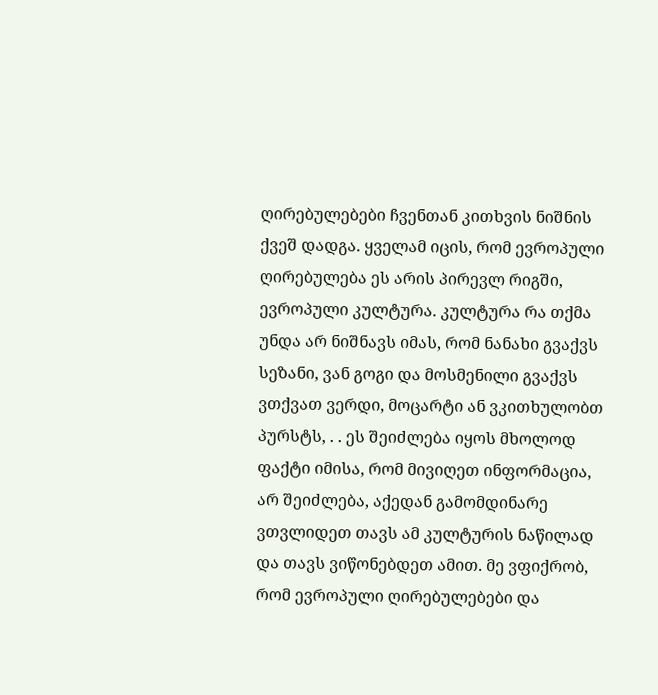ღირებულებები ჩვენთან კითხვის ნიშნის ქვეშ დადგა. ყველამ იცის, რომ ევროპული ღირებულება ეს არის პირევლ რიგში, ევროპული კულტურა. კულტურა რა თქმა უნდა არ ნიშნავს იმას, რომ ნანახი გვაქვს სეზანი, ვან გოგი და მოსმენილი გვაქვს ვთქვათ ვერდი, მოცარტი ან ვკითხულობთ პურსტს, . . ეს შეიძლება იყოს მხოლოდ ფაქტი იმისა, რომ მივიღეთ ინფორმაცია, არ შეიძლება, აქედან გამომდინარე ვთვლიდეთ თავს ამ კულტურის ნაწილად და თავს ვიწონებდეთ ამით. მე ვფიქრობ, რომ ევროპული ღირებულებები და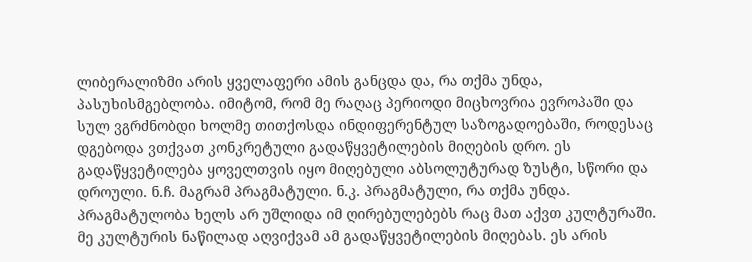ლიბერალიზმი არის ყველაფერი ამის განცდა და, რა თქმა უნდა, პასუხისმგებლობა. იმიტომ, რომ მე რაღაც პერიოდი მიცხოვრია ევროპაში და სულ ვგრძნობდი ხოლმე თითქოსდა ინდიფერენტულ საზოგადოებაში, როდესაც დგებოდა ვთქვათ კონკრეტული გადაწყვეტილების მიღების დრო. ეს გადაწყვეტილება ყოველთვის იყო მიღებული აბსოლუტურად ზუსტი, სწორი და დროული. ნ.ჩ. მაგრამ პრაგმატული. ნ.კ. პრაგმატული, რა თქმა უნდა. პრაგმატულობა ხელს არ უშლიდა იმ ღირებულებებს რაც მათ აქვთ კულტურაში. მე კულტურის ნაწილად აღვიქვამ ამ გადაწყვეტილების მიღებას. ეს არის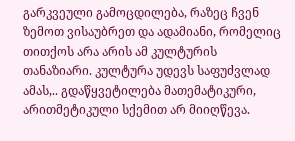გარკვეული გამოცდილება, რაზეც ჩვენ ზემოთ ვისაუბრეთ და ადამიანი, რომელიც თითქოს არა არის ამ კულტურის თანაზიარი. კულტურა უდევს საფუძვლად ამას,.. გდაწყვეტილება მათემატიკური, არითმეტიკული სქემით არ მიიღწევა.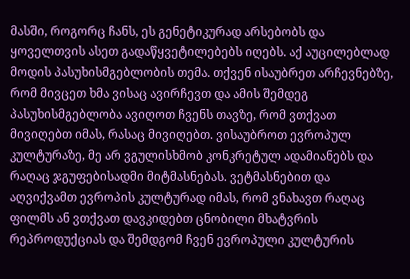მასში, როგორც ჩანს, ეს გენეტიკურად არსებობს და ყოველთვის ასეთ გადაწყვეტილებებს იღებს. აქ აუცილებლად მოდის პასუხისმგებლობის თემა. თქვენ ისაუბრეთ არჩევნებზე, რომ მივცეთ ხმა ვისაც ავირჩევთ და ამის შემდეგ პასუხისმგებლობა ავიღოთ ჩვენს თავზე, რომ ვთქვათ მივიღებთ იმას, რასაც მივიღებთ. ვისაუბროთ ევროპულ კულტურაზე, მე არ ვგულისხმობ კონკრეტულ ადამიანებს და რაღაც ჯგუფებისადმი მიტმასნებას. ვეტმასნებით და აღვიქვამთ ევროპის კულტურად იმას, რომ ვნახავთ რაღაც ფილმს ან ვთქვათ დავკიდებთ ცნობილი მხატვრის რეპროდუქციას და შემდგომ ჩვენ ევროპული კულტურის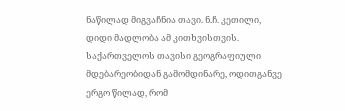ნაწილად მიგვაჩნია თავი. ნ.ჩ. კეთილი, დიდი მადლობა ამ კითხვისთვის. საქართველოს თავისი გეოგრაფიული მდებარეობიდან გამომდინარე, ოდითგანვე ერგო წილად, რომ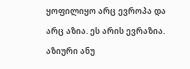ყოფილიყო არც ევროპა და არც აზია. ეს არის ევრაზია. აზიური ანუ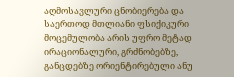აღმოსავლური ცნობიერება და საერთოდ მთლიანი ფსიქიკური მოცემულობა არის უფრო მეტად ირაციონალური, გრძნობებზე, განცდებზე ორიენტირებული ანუ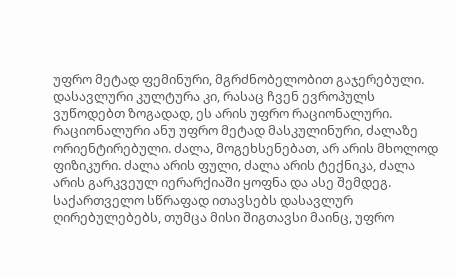უფრო მეტად ფემინური, მგრძნობელობით გაჯერებული. დასავლური კულტურა კი, რასაც ჩვენ ევროპულს ვუწოდებთ ზოგადად, ეს არის უფრო რაციონალური. რაციონალური ანუ უფრო მეტად მასკულინური, ძალაზე ორიენტირებული. ძალა, მოგეხსენებათ, არ არის მხოლოდ ფიზიკური. ძალა არის ფული, ძალა არის ტექნიკა, ძალა არის გარკვეულ იერარქიაში ყოფნა და ასე შემდეგ. საქართველო სწრაფად ითავსებს დასავლურ ღირებულებებს, თუმცა მისი შიგთავსი მაინც, უფრო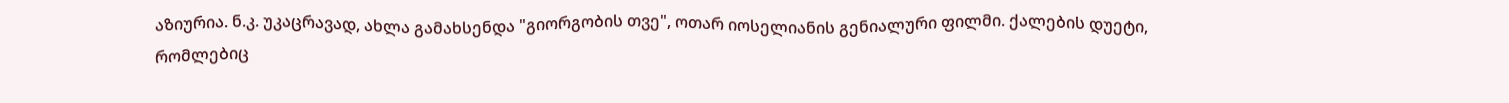აზიურია. ნ.კ. უკაცრავად, ახლა გამახსენდა "გიორგობის თვე", ოთარ იოსელიანის გენიალური ფილმი. ქალების დუეტი, რომლებიც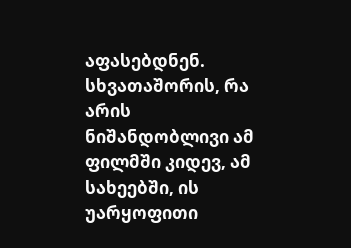აფასებდნენ. სხვათაშორის, რა არის ნიშანდობლივი ამ ფილმში კიდევ, ამ სახეებში, ის უარყოფითი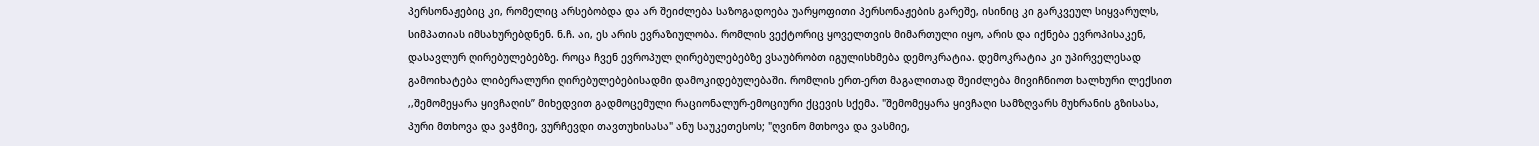პერსონაჟებიც კი, რომელიც არსებობდა და არ შეიძლება საზოგადოება უარყოფითი პერსონაჟების გარეშე, ისინიც კი გარკვეულ სიყვარულს, სიმპათიას იმსახურებდნენ. ნ.ჩ. აი, ეს არის ევრაზიულობა. რომლის ვექტორიც ყოველთვის მიმართული იყო, არის და იქნება ევროპისაკენ, დასავლურ ღირებულებებზე. როცა ჩვენ ევროპულ ღირებულებებზე ვსაუბრობთ იგულისხმება დემოკრატია. დემოკრატია კი უპირველესად გამოიხატება ლიბერალური ღირებულებებისადმი დამოკიდებულებაში. რომლის ერთ-ერთ მაგალითად შეიძლება მივიჩნიოთ ხალხური ლექსით ,,შემომეყარა ყივჩაღის” მიხედვით გადმოცემული რაციონალურ-ემოციური ქცევის სქემა. "შემომეყარა ყივჩაღი სამზღვარს მუხრანის გზისასა, პური მთხოვა და ვაჭმიე, ვურჩევდი თავთუხისასა" ანუ საუკეთესოს; "ღვინო მთხოვა და ვასმიე,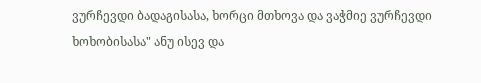ვურჩევდი ბადაგისასა, ხორცი მთხოვა და ვაჭმიე ვურჩევდი ხოხობისასა" ანუ ისევ და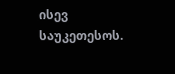ისევ საუკეთესოს.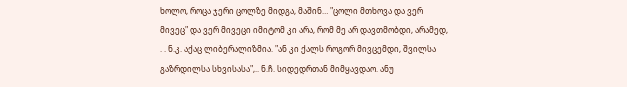ხოლო, როცა ჯერი ცოლზე მიდგა, მაშინ… "ცოლი მთხოვა და ვერ მივეც" და ვერ მივეცი იმიტომ კი არა, რომ მე არ დავთმობდი, არამედ, . . ნ.კ. აქაც ლიბერალიზმია. "ან კი ქალს როგორ მივცემდი, შვილსა გაზრდილსა სხვისასა",.. ნ.ჩ. სიდედრთან მიმყავდაო. ანუ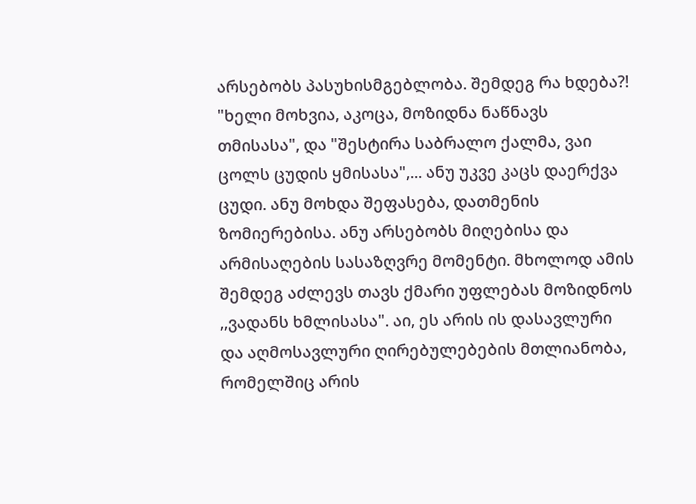არსებობს პასუხისმგებლობა. შემდეგ რა ხდება?! "ხელი მოხვია, აკოცა, მოზიდნა ნაწნავს თმისასა", და "შესტირა საბრალო ქალმა, ვაი ცოლს ცუდის ყმისასა",... ანუ უკვე კაცს დაერქვა ცუდი. ანუ მოხდა შეფასება, დათმენის ზომიერებისა. ანუ არსებობს მიღებისა და არმისაღების სასაზღვრე მომენტი. მხოლოდ ამის შემდეგ აძლევს თავს ქმარი უფლებას მოზიდნოს ,,ვადანს ხმლისასა". აი, ეს არის ის დასავლური და აღმოსავლური ღირებულებების მთლიანობა, რომელშიც არის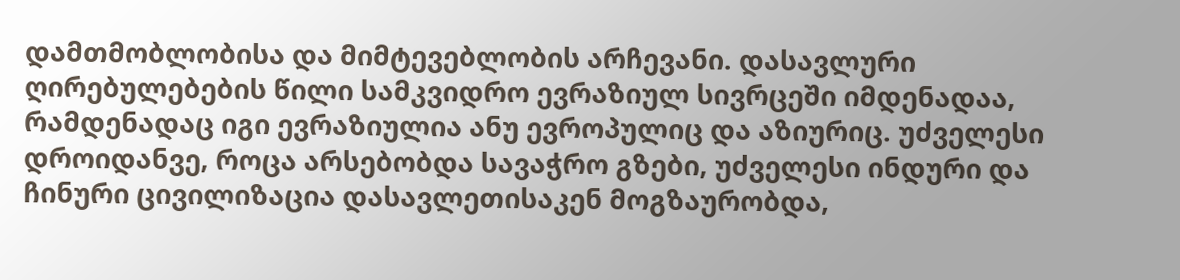დამთმობლობისა და მიმტევებლობის არჩევანი. დასავლური ღირებულებების წილი სამკვიდრო ევრაზიულ სივრცეში იმდენადაა, რამდენადაც იგი ევრაზიულია ანუ ევროპულიც და აზიურიც. უძველესი დროიდანვე, როცა არსებობდა სავაჭრო გზები, უძველესი ინდური და ჩინური ცივილიზაცია დასავლეთისაკენ მოგზაურობდა,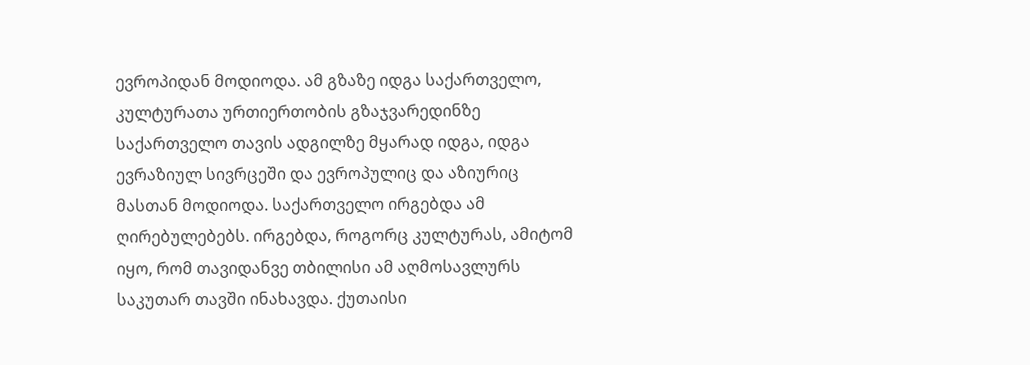ევროპიდან მოდიოდა. ამ გზაზე იდგა საქართველო, კულტურათა ურთიერთობის გზაჯვარედინზე საქართველო თავის ადგილზე მყარად იდგა, იდგა ევრაზიულ სივრცეში და ევროპულიც და აზიურიც მასთან მოდიოდა. საქართველო ირგებდა ამ ღირებულებებს. ირგებდა, როგორც კულტურას, ამიტომ იყო, რომ თავიდანვე თბილისი ამ აღმოსავლურს საკუთარ თავში ინახავდა. ქუთაისი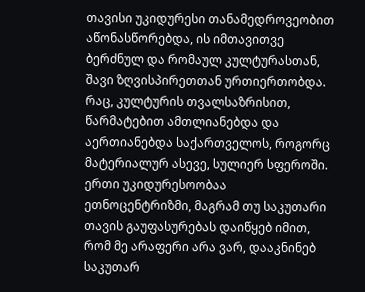თავისი უკიდურესი თანამედროვეობით აწონასწორებდა, ის იმთავითვე ბერძნულ და რომაულ კულტურასთან, შავი ზღვისპირეთთან ურთიერთობდა. რაც, კულტურის თვალსაზრისით, წარმატებით ამთლიანებდა და აერთიანებდა საქართველოს, როგორც მატერიალურ ასევე, სულიერ სფეროში. ერთი უკიდურესოობაა ეთნოცენტრიზმი, მაგრამ თუ საკუთარი თავის გაუფასურებას დაიწყებ იმით, რომ მე არაფერი არა ვარ, დააკნინებ საკუთარ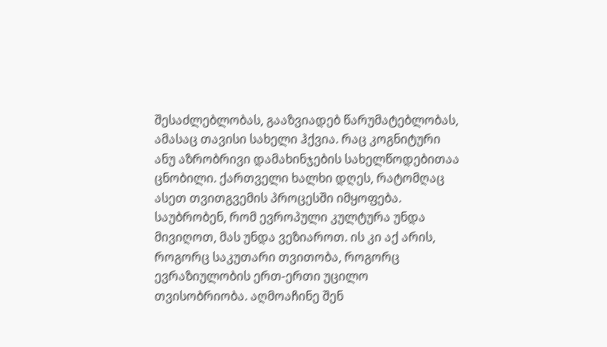შესაძლებლობას, გააზვიადებ წარუმატებლობას, ამასაც თავისი სახელი ჰქვია. რაც კოგნიტური ანუ აზრობრივი დამახინჯების სახელწოდებითაა ცნობილი. ქართველი ხალხი დღეს, რატომღაც ასეთ თვითგვემის პროცესში იმყოფება. საუბრობენ, რომ ევროპული კულტურა უნდა მივიღოთ, მას უნდა ვეზიაროთ. ის კი აქ არის, როგორც საკუთარი თვითობა, როგორც ევრაზიულობის ერთ-ერთი უცილო თვისობრიობა. აღმოაჩინე შენ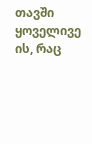თავში ყოველივე ის, რაც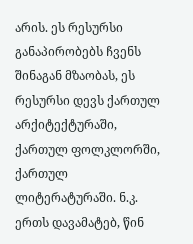არის. ეს რესურსი განაპირობებს ჩვენს შინაგან მზაობას, ეს რესურსი დევს ქართულ არქიტექტურაში, ქართულ ფოლკლორში, ქართულ ლიტერატურაში. ნ.კ. ერთს დავამატებ, წინ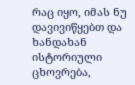რაც იყო, იმას ნუ დავივიწყებთ და ხანდახან ისტორიული ცხოვრება,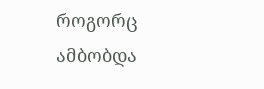როგორც ამბობდა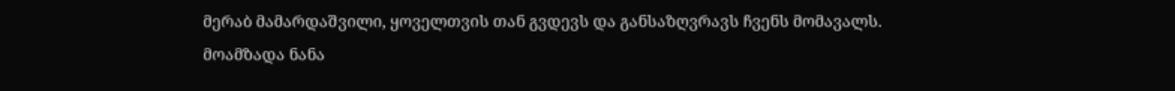მერაბ მამარდაშვილი, ყოველთვის თან გვდევს და განსაზღვრავს ჩვენს მომავალს.
მოამზადა ნანა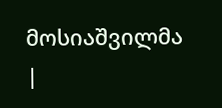მოსიაშვილმა
|